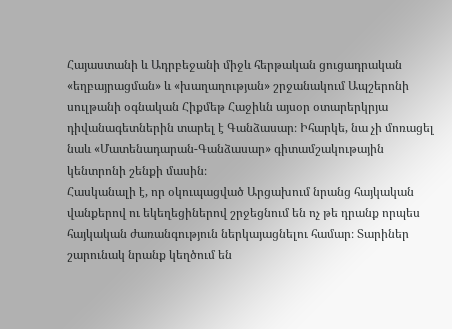Հայաստանի և Ադրբեջանի միջև հերթական ցուցադրական «եղբայրացման» և «խաղաղության» շրջանակում Ապշերոնի սուլթանի օգնական Հիքմեթ Հաջիևն այսօր օտարերկրյա դիվանագետներին տարել է Գանձասար։ Իհարկե, նա չի մոռացել նաև «Մատենադարան-Գանձասար» գիտամշակութային կենտրոնի շենքի մասին։
Հասկանալի է, որ օկուպացված Արցախում նրանց հայկական վանքերով ու եկեղեցիներով շրջեցնում են ոչ թե դրանք որպես հայկական ժառանգություն ներկայացնելու համար։ Տարիներ շարունակ նրանք կեղծում են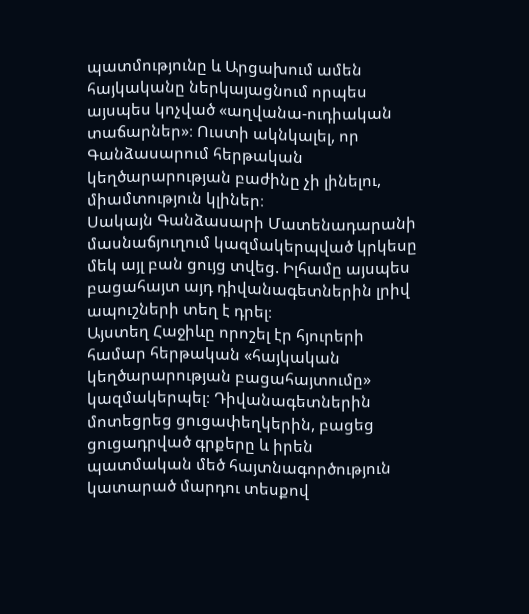պատմությունը և Արցախում ամեն հայկականը ներկայացնում որպես այսպես կոչված «աղվանա-ուդիական տաճարներ»։ Ուստի ակնկալել, որ Գանձասարում հերթական կեղծարարության բաժինը չի լինելու, միամտություն կլիներ։
Սակայն Գանձասարի Մատենադարանի մասնաճյուղում կազմակերպված կրկեսը մեկ այլ բան ցույց տվեց. Իլհամը այսպես բացահայտ այդ դիվանագետներին լրիվ ապուշների տեղ է դրել։
Այստեղ Հաջիևը որոշել էր հյուրերի համար հերթական «հայկական կեղծարարության բացահայտումը» կազմակերպել։ Դիվանագետներին մոտեցրեց ցուցափեղկերին, բացեց ցուցադրված գրքերը և իրեն պատմական մեծ հայտնագործություն կատարած մարդու տեսքով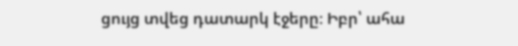ցույց տվեց դատարկ էջերը։ Իբր՝ ահա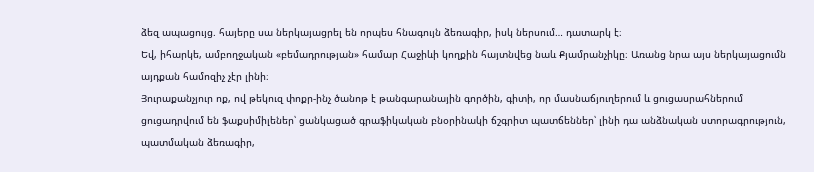ձեզ ապացույց. հայերը սա ներկայացրել են որպես հնագույն ձեռագիր, իսկ ներսում… դատարկ է։
Եվ, իհարկե, ամբողջական «բեմադրության» համար Հաջիևի կողքին հայտնվեց նաև Քյամրանչիկը։ Առանց նրա այս ներկայացումն այդքան համոզիչ չէր լինի։
Յուրաքանչյուր ոք, ով թեկուզ փոքր-ինչ ծանոթ է թանգարանային գործին, գիտի, որ մասնաճյուղերում և ցուցասրահներում ցուցադրվում են ֆաքսիմիլեներ՝ ցանկացած գրաֆիկական բնօրինակի ճշգրիտ պատճեններ՝ լինի դա անձնական ստորագրություն, պատմական ձեռագիր,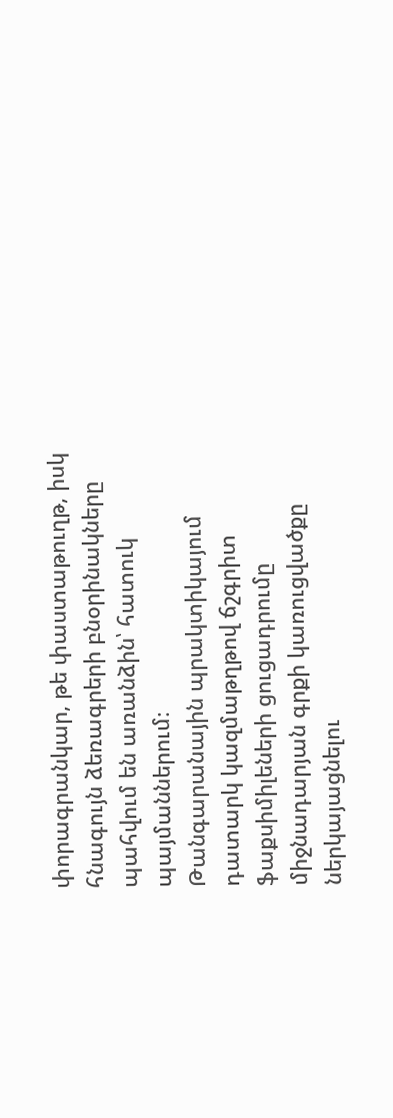փորագրանկար, թե փաստաթուղթ, իսկ հնագույն ձեռագրերի բնօրինակները պահվում են առանձին՝ հատուկ պայմաններում։
Թանգարանային պրակտիկայում դատարկ կազմաթղթով ճշգրիտ ֆաքսիմիլեների ցուցադրումը միջնադարյան գրքի կառուցվածքը ներկայացնելու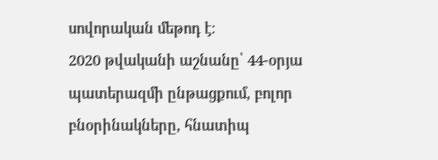սովորական մեթոդ է։
2020 թվականի աշնանը՝ 44-օրյա պատերազմի ընթացքում, բոլոր բնօրինակները, հնատիպ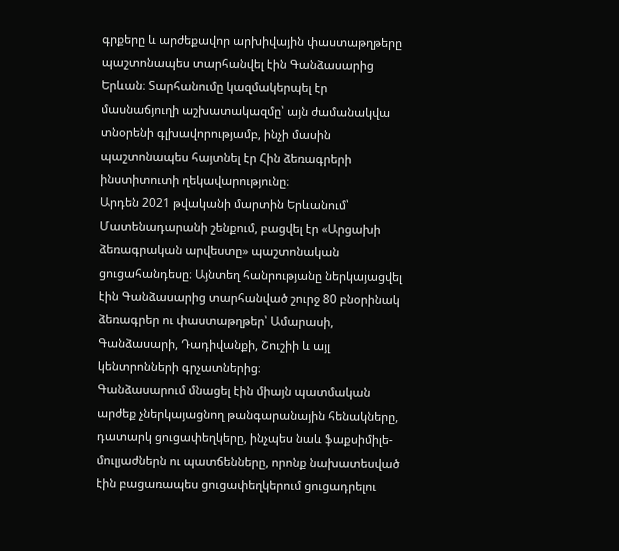գրքերը և արժեքավոր արխիվային փաստաթղթերը պաշտոնապես տարհանվել էին Գանձասարից Երևան։ Տարհանումը կազմակերպել էր մասնաճյուղի աշխատակազմը՝ այն ժամանակվա տնօրենի գլխավորությամբ, ինչի մասին պաշտոնապես հայտնել էր Հին ձեռագրերի ինստիտուտի ղեկավարությունը։
Արդեն 2021 թվականի մարտին Երևանում՝ Մատենադարանի շենքում, բացվել էր «Արցախի ձեռագրական արվեստը» պաշտոնական ցուցահանդեսը։ Այնտեղ հանրությանը ներկայացվել էին Գանձասարից տարհանված շուրջ 80 բնօրինակ ձեռագրեր ու փաստաթղթեր՝ Ամարասի, Գանձասարի, Դադիվանքի, Շուշիի և այլ կենտրոնների գրչատներից։
Գանձասարում մնացել էին միայն պատմական արժեք չներկայացնող թանգարանային հենակները, դատարկ ցուցափեղկերը, ինչպես նաև ֆաքսիմիլե-մուլյաժներն ու պատճենները, որոնք նախատեսված էին բացառապես ցուցափեղկերում ցուցադրելու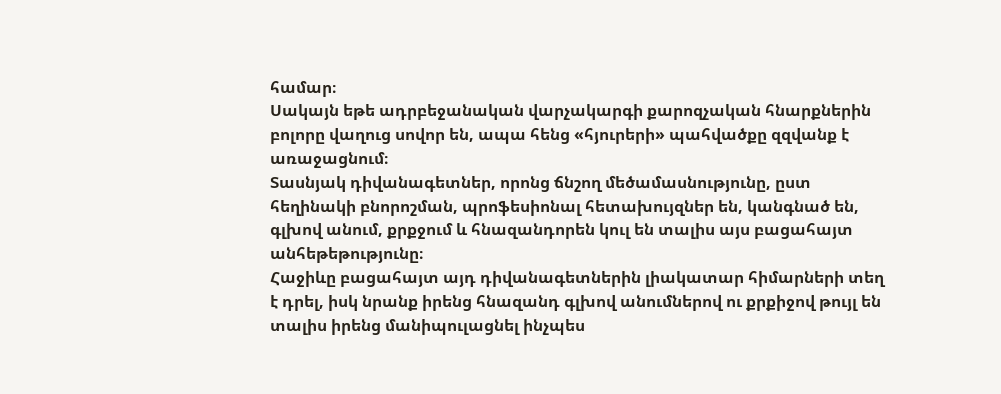համար։
Սակայն եթե ադրբեջանական վարչակարգի քարոզչական հնարքներին բոլորը վաղուց սովոր են, ապա հենց «հյուրերի» պահվածքը զզվանք է առաջացնում։
Տասնյակ դիվանագետներ, որոնց ճնշող մեծամասնությունը, ըստ հեղինակի բնորոշման, պրոֆեսիոնալ հետախույզներ են, կանգնած են, գլխով անում, քրքջում և հնազանդորեն կուլ են տալիս այս բացահայտ անհեթեթությունը։
Հաջիևը բացահայտ այդ դիվանագետներին լիակատար հիմարների տեղ է դրել, իսկ նրանք իրենց հնազանդ գլխով անումներով ու քրքիջով թույլ են տալիս իրենց մանիպուլացնել ինչպես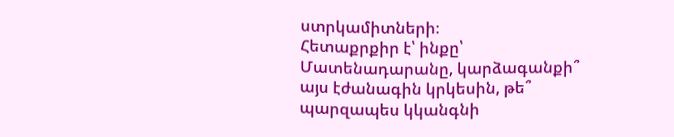ստրկամիտների։
Հետաքրքիր է՝ ինքը՝ Մատենադարանը, կարձագանքի՞ այս էժանագին կրկեսին, թե՞ պարզապես կկանգնի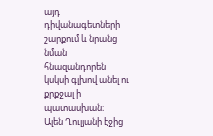այդ դիվանագետների շարքում և նրանց նման հնազանդորեն կսկսի գլխով անել ու քրքջալ ի պատասխան։
Ալեն Ղուլյանի էջից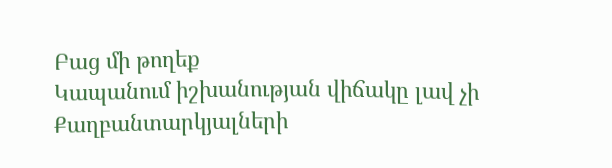Բաց մի թողեք
Կապանում իշխանության վիճակը լավ չի
Քաղբանտարկյալների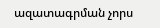ազատագրման չորս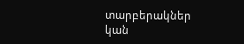տարբերակներ կան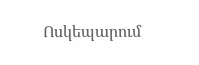Ոսկեպարում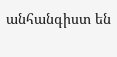անհանգիստ են